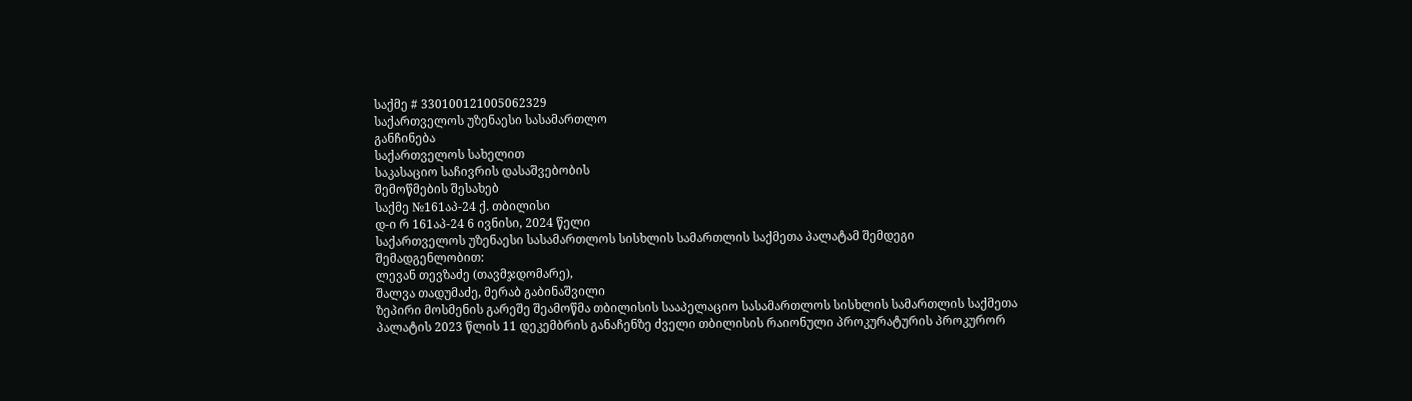საქმე # 330100121005062329
საქართველოს უზენაესი სასამართლო
განჩინება
საქართველოს სახელით
საკასაციო საჩივრის დასაშვებობის
შემოწმების შესახებ
საქმე №161აპ-24 ქ. თბილისი
დ-ი რ 161აპ-24 6 ივნისი, 2024 წელი
საქართველოს უზენაესი სასამართლოს სისხლის სამართლის საქმეთა პალატამ შემდეგი შემადგენლობით:
ლევან თევზაძე (თავმჯდომარე),
შალვა თადუმაძე, მერაბ გაბინაშვილი
ზეპირი მოსმენის გარეშე შეამოწმა თბილისის სააპელაციო სასამართლოს სისხლის სამართლის საქმეთა პალატის 2023 წლის 11 დეკემბრის განაჩენზე ძველი თბილისის რაიონული პროკურატურის პროკურორ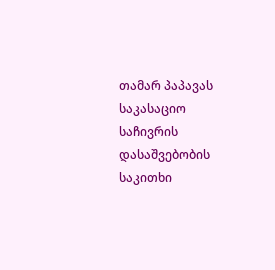თამარ პაპავას საკასაციო საჩივრის დასაშვებობის საკითხი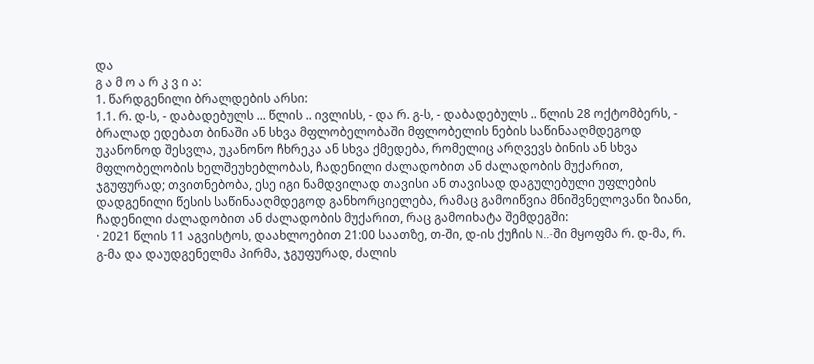და
გ ა მ ო ა რ კ ვ ი ა:
1. წარდგენილი ბრალდების არსი:
1.1. რ. დ-ს, - დაბადებულს ... წლის .. ივლისს, - და რ. გ-ს, - დაბადებულს .. წლის 28 ოქტომბერს, - ბრალად ედებათ ბინაში ან სხვა მფლობელობაში მფლობელის ნების საწინააღმდეგოდ უკანონოდ შესვლა, უკანონო ჩხრეკა ან სხვა ქმედება, რომელიც არღვევს ბინის ან სხვა მფლობელობის ხელშეუხებლობას, ჩადენილი ძალადობით ან ძალადობის მუქარით, ჯგუფურად; თვითნებობა, ესე იგი ნამდვილად თავისი ან თავისად დაგულებული უფლების დადგენილი წესის საწინააღმდეგოდ განხორციელება, რამაც გამოიწვია მნიშვნელოვანი ზიანი, ჩადენილი ძალადობით ან ძალადობის მუქარით, რაც გამოიხატა შემდეგში:
· 2021 წლის 11 აგვისტოს, დაახლოებით 21:00 საათზე, თ-ში, დ-ის ქუჩის N..-ში მყოფმა რ. დ-მა, რ. გ-მა და დაუდგენელმა პირმა, ჯგუფურად, ძალის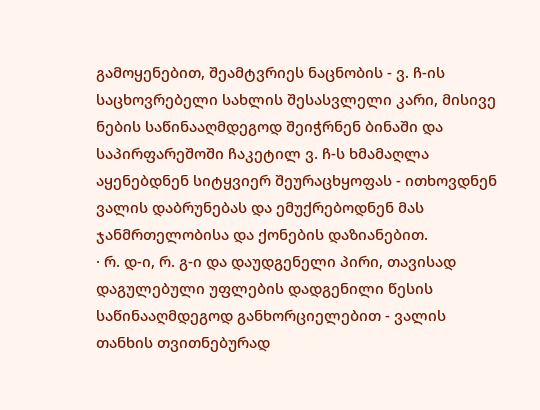გამოყენებით, შეამტვრიეს ნაცნობის - ვ. ჩ-ის საცხოვრებელი სახლის შესასვლელი კარი, მისივე ნების საწინააღმდეგოდ შეიჭრნენ ბინაში და საპირფარეშოში ჩაკეტილ ვ. ჩ-ს ხმამაღლა აყენებდნენ სიტყვიერ შეურაცხყოფას - ითხოვდნენ ვალის დაბრუნებას და ემუქრებოდნენ მას ჯანმრთელობისა და ქონების დაზიანებით.
· რ. დ-ი, რ. გ-ი და დაუდგენელი პირი, თავისად დაგულებული უფლების დადგენილი წესის საწინააღმდეგოდ განხორციელებით - ვალის თანხის თვითნებურად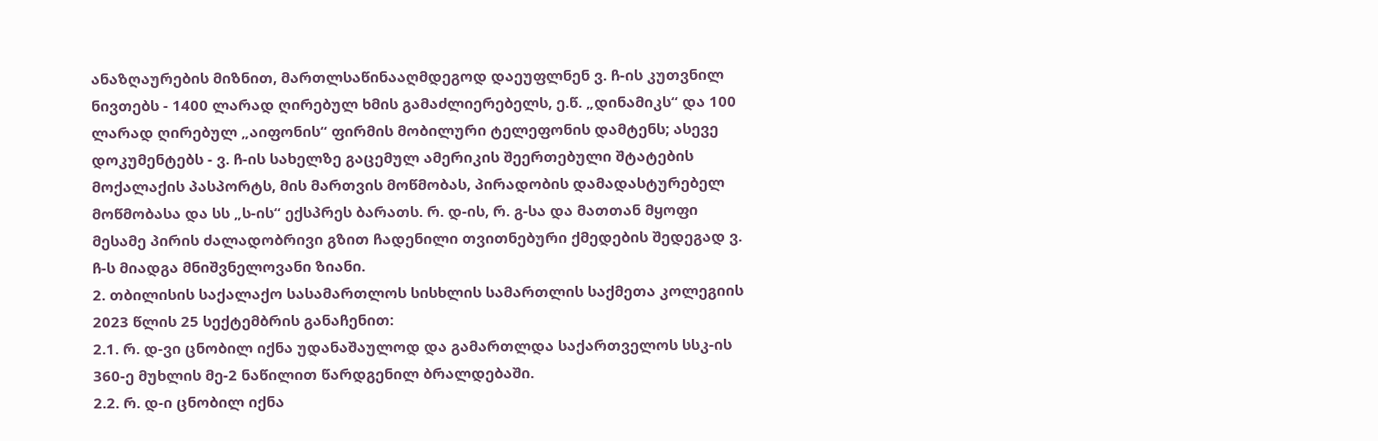ანაზღაურების მიზნით, მართლსაწინააღმდეგოდ დაეუფლნენ ვ. ჩ-ის კუთვნილ ნივთებს - 1400 ლარად ღირებულ ხმის გამაძლიერებელს, ე.წ. „დინამიკს“ და 100 ლარად ღირებულ „აიფონის“ ფირმის მობილური ტელეფონის დამტენს; ასევე დოკუმენტებს - ვ. ჩ-ის სახელზე გაცემულ ამერიკის შეერთებული შტატების მოქალაქის პასპორტს, მის მართვის მოწმობას, პირადობის დამადასტურებელ მოწმობასა და სს „ს-ის“ ექსპრეს ბარათს. რ. დ-ის, რ. გ-სა და მათთან მყოფი მესამე პირის ძალადობრივი გზით ჩადენილი თვითნებური ქმედების შედეგად ვ. ჩ-ს მიადგა მნიშვნელოვანი ზიანი.
2. თბილისის საქალაქო სასამართლოს სისხლის სამართლის საქმეთა კოლეგიის 2023 წლის 25 სექტემბრის განაჩენით:
2.1. რ. დ-ვი ცნობილ იქნა უდანაშაულოდ და გამართლდა საქართველოს სსკ-ის 360-ე მუხლის მე-2 ნაწილით წარდგენილ ბრალდებაში.
2.2. რ. დ-ი ცნობილ იქნა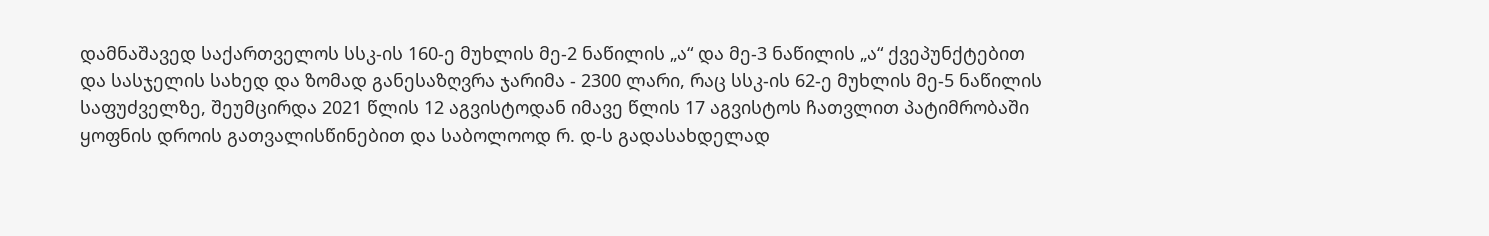დამნაშავედ საქართველოს სსკ-ის 160-ე მუხლის მე-2 ნაწილის „ა“ და მე-3 ნაწილის „ა“ ქვეპუნქტებით და სასჯელის სახედ და ზომად განესაზღვრა ჯარიმა - 2300 ლარი, რაც სსკ-ის 62-ე მუხლის მე-5 ნაწილის საფუძველზე, შეუმცირდა 2021 წლის 12 აგვისტოდან იმავე წლის 17 აგვისტოს ჩათვლით პატიმრობაში ყოფნის დროის გათვალისწინებით და საბოლოოდ რ. დ-ს გადასახდელად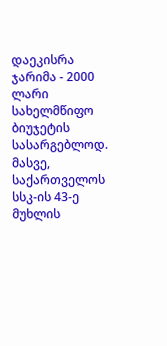დაეკისრა ჯარიმა - 2000 ლარი სახელმწიფო ბიუჯეტის სასარგებლოდ. მასვე, საქართველოს სსკ-ის 43-ე მუხლის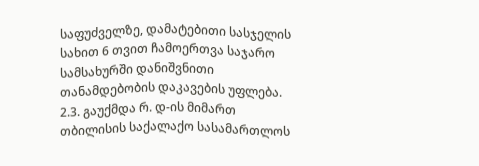საფუძველზე, დამატებითი სასჯელის სახით 6 თვით ჩამოერთვა საჯარო სამსახურში დანიშვნითი თანამდებობის დაკავების უფლება.
2.3. გაუქმდა რ. დ-ის მიმართ თბილისის საქალაქო სასამართლოს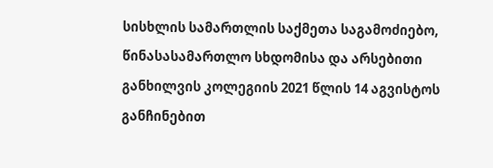სისხლის სამართლის საქმეთა საგამოძიებო, წინასასამართლო სხდომისა და არსებითი განხილვის კოლეგიის 2021 წლის 14 აგვისტოს განჩინებით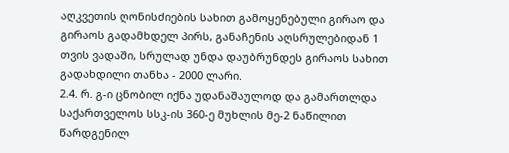აღკვეთის ღონისძიების სახით გამოყენებული გირაო და გირაოს გადამხდელ პირს, განაჩენის აღსრულებიდან 1 თვის ვადაში, სრულად უნდა დაუბრუნდეს გირაოს სახით გადახდილი თანხა - 2000 ლარი.
2.4. რ. გ-ი ცნობილ იქნა უდანაშაულოდ და გამართლდა საქართველოს სსკ-ის 360-ე მუხლის მე-2 ნაწილით წარდგენილ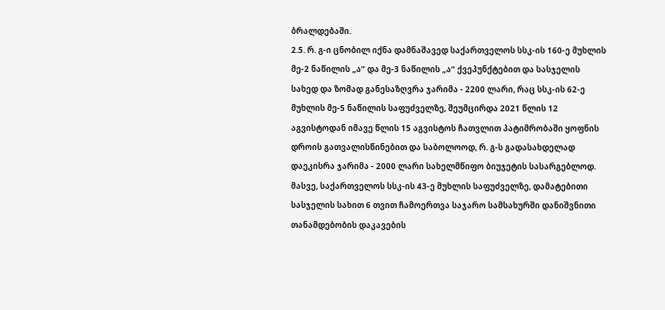ბრალდებაში.
2.5. რ. გ-ი ცნობილ იქნა დამნაშავედ საქართველოს სსკ-ის 160-ე მუხლის მე-2 ნაწილის „ა“ და მე-3 ნაწილის „ა“ ქვეპუნქტებით და სასჯელის სახედ და ზომად განესაზღვრა ჯარიმა - 2200 ლარი, რაც სსკ-ის 62-ე მუხლის მე-5 ნაწილის საფუძველზე, შეუმცირდა 2021 წლის 12 აგვისტოდან იმავე წლის 15 აგვისტოს ჩათვლით პატიმრობაში ყოფნის დროის გათვალისწინებით და საბოლოოდ, რ. გ-ს გადასახდელად დაეკისრა ჯარიმა - 2000 ლარი სახელმწიფო ბიუჯეტის სასარგებლოდ. მასვე, საქართველოს სსკ-ის 43-ე მუხლის საფუძველზე, დამატებითი სასჯელის სახით 6 თვით ჩამოერთვა საჯარო სამსახურში დანიშვნითი თანამდებობის დაკავების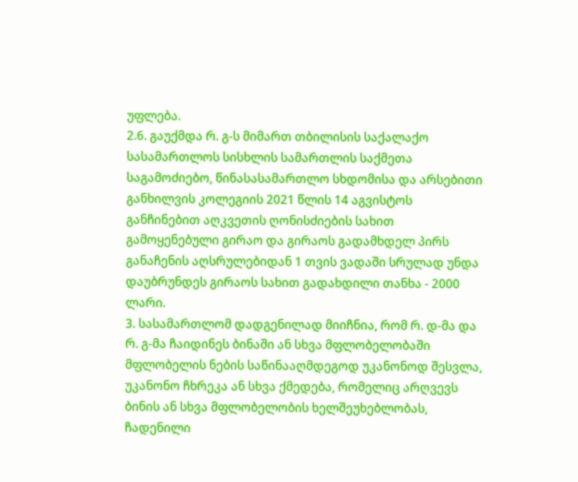უფლება.
2.6. გაუქმდა რ. გ-ს მიმართ თბილისის საქალაქო სასამართლოს სისხლის სამართლის საქმეთა საგამოძიებო, წინასასამართლო სხდომისა და არსებითი განხილვის კოლეგიის 2021 წლის 14 აგვისტოს განჩინებით აღკვეთის ღონისძიების სახით გამოყენებული გირაო და გირაოს გადამხდელ პირს განაჩენის აღსრულებიდან 1 თვის ვადაში სრულად უნდა დაუბრუნდეს გირაოს სახით გადახდილი თანხა - 2000 ლარი.
3. სასამართლომ დადგენილად მიიჩნია, რომ რ. დ-მა და რ. გ-მა ჩაიდინეს ბინაში ან სხვა მფლობელობაში მფლობელის ნების საწინააღმდეგოდ უკანონოდ შესვლა, უკანონო ჩხრეკა ან სხვა ქმედება, რომელიც არღვევს ბინის ან სხვა მფლობელობის ხელშეუხებლობას, ჩადენილი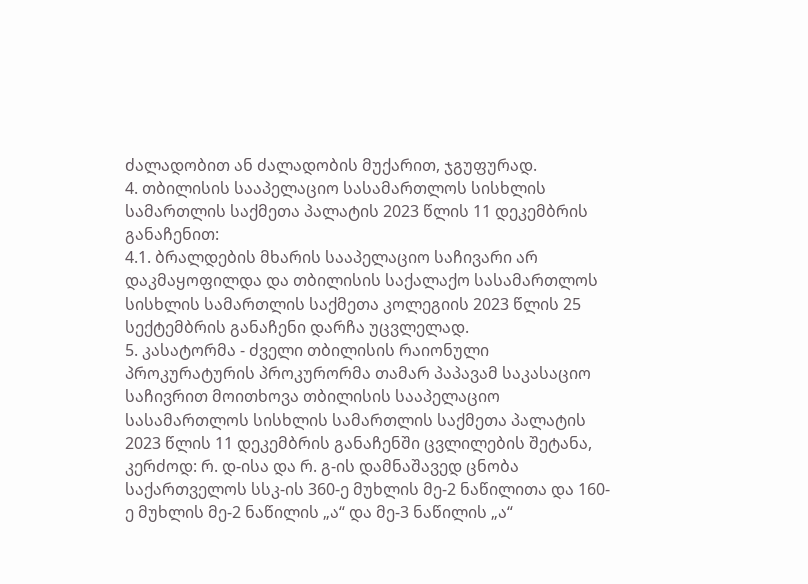ძალადობით ან ძალადობის მუქარით, ჯგუფურად.
4. თბილისის სააპელაციო სასამართლოს სისხლის სამართლის საქმეთა პალატის 2023 წლის 11 დეკემბრის განაჩენით:
4.1. ბრალდების მხარის სააპელაციო საჩივარი არ დაკმაყოფილდა და თბილისის საქალაქო სასამართლოს სისხლის სამართლის საქმეთა კოლეგიის 2023 წლის 25 სექტემბრის განაჩენი დარჩა უცვლელად.
5. კასატორმა - ძველი თბილისის რაიონული პროკურატურის პროკურორმა თამარ პაპავამ საკასაციო საჩივრით მოითხოვა თბილისის სააპელაციო სასამართლოს სისხლის სამართლის საქმეთა პალატის 2023 წლის 11 დეკემბრის განაჩენში ცვლილების შეტანა, კერძოდ: რ. დ-ისა და რ. გ-ის დამნაშავედ ცნობა საქართველოს სსკ-ის 360-ე მუხლის მე-2 ნაწილითა და 160-ე მუხლის მე-2 ნაწილის „ა“ და მე-3 ნაწილის „ა“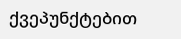ქვეპუნქტებით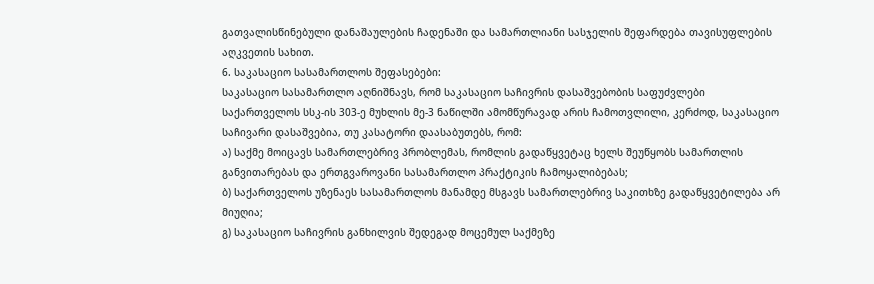გათვალისწინებული დანაშაულების ჩადენაში და სამართლიანი სასჯელის შეფარდება თავისუფლების აღკვეთის სახით.
6. საკასაციო სასამართლოს შეფასებები:
საკასაციო სასამართლო აღნიშნავს, რომ საკასაციო საჩივრის დასაშვებობის საფუძვლები საქართველოს სსკ-ის 303-ე მუხლის მე-3 ნაწილში ამომწურავად არის ჩამოთვლილი, კერძოდ, საკასაციო საჩივარი დასაშვებია, თუ კასატორი დაასაბუთებს, რომ:
ა) საქმე მოიცავს სამართლებრივ პრობლემას, რომლის გადაწყვეტაც ხელს შეუწყობს სამართლის განვითარებას და ერთგვაროვანი სასამართლო პრაქტიკის ჩამოყალიბებას;
ბ) საქართველოს უზენაეს სასამართლოს მანამდე მსგავს სამართლებრივ საკითხზე გადაწყვეტილება არ მიუღია;
გ) საკასაციო საჩივრის განხილვის შედეგად მოცემულ საქმეზე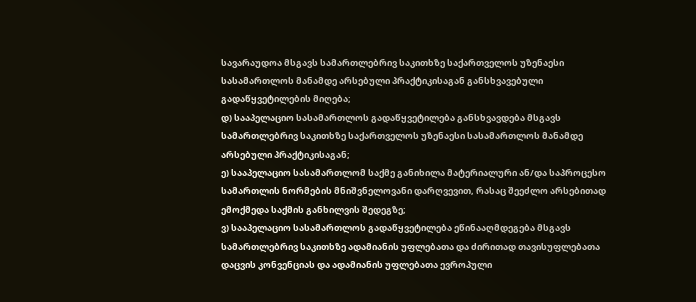სავარაუდოა მსგავს სამართლებრივ საკითხზე საქართველოს უზენაესი სასამართლოს მანამდე არსებული პრაქტიკისაგან განსხვავებული გადაწყვეტილების მიღება;
დ) სააპელაციო სასამართლოს გადაწყვეტილება განსხვავდება მსგავს სამართლებრივ საკითხზე საქართველოს უზენაესი სასამართლოს მანამდე არსებული პრაქტიკისაგან;
ე) სააპელაციო სასამართლომ საქმე განიხილა მატერიალური ან/და საპროცესო სამართლის ნორმების მნიშვნელოვანი დარღვევით, რასაც შეეძლო არსებითად ემოქმედა საქმის განხილვის შედეგზე;
ვ) სააპელაციო სასამართლოს გადაწყვეტილება ეწინააღმდეგება მსგავს სამართლებრივ საკითხზე ადამიანის უფლებათა და ძირითად თავისუფლებათა დაცვის კონვენციას და ადამიანის უფლებათა ევროპული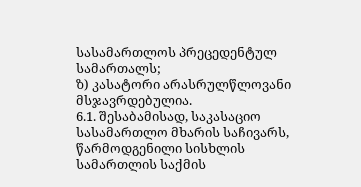სასამართლოს პრეცედენტულ სამართალს;
ზ) კასატორი არასრულწლოვანი მსჯავრდებულია.
6.1. შესაბამისად, საკასაციო სასამართლო მხარის საჩივარს, წარმოდგენილი სისხლის სამართლის საქმის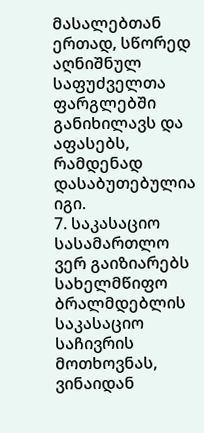მასალებთან ერთად, სწორედ აღნიშნულ საფუძველთა ფარგლებში განიხილავს და აფასებს, რამდენად დასაბუთებულია იგი.
7. საკასაციო სასამართლო ვერ გაიზიარებს სახელმწიფო ბრალმდებლის საკასაციო საჩივრის მოთხოვნას, ვინაიდან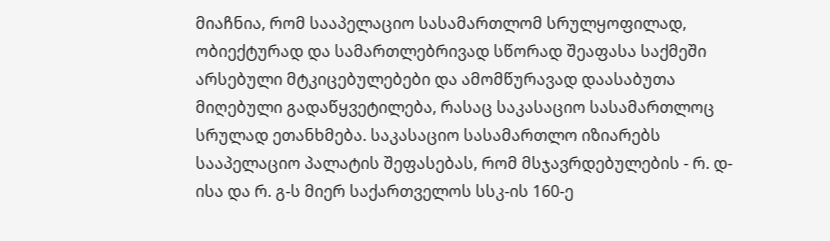მიაჩნია, რომ სააპელაციო სასამართლომ სრულყოფილად, ობიექტურად და სამართლებრივად სწორად შეაფასა საქმეში არსებული მტკიცებულებები და ამომწურავად დაასაბუთა მიღებული გადაწყვეტილება, რასაც საკასაციო სასამართლოც სრულად ეთანხმება. საკასაციო სასამართლო იზიარებს სააპელაციო პალატის შეფასებას, რომ მსჯავრდებულების - რ. დ-ისა და რ. გ-ს მიერ საქართველოს სსკ-ის 160-ე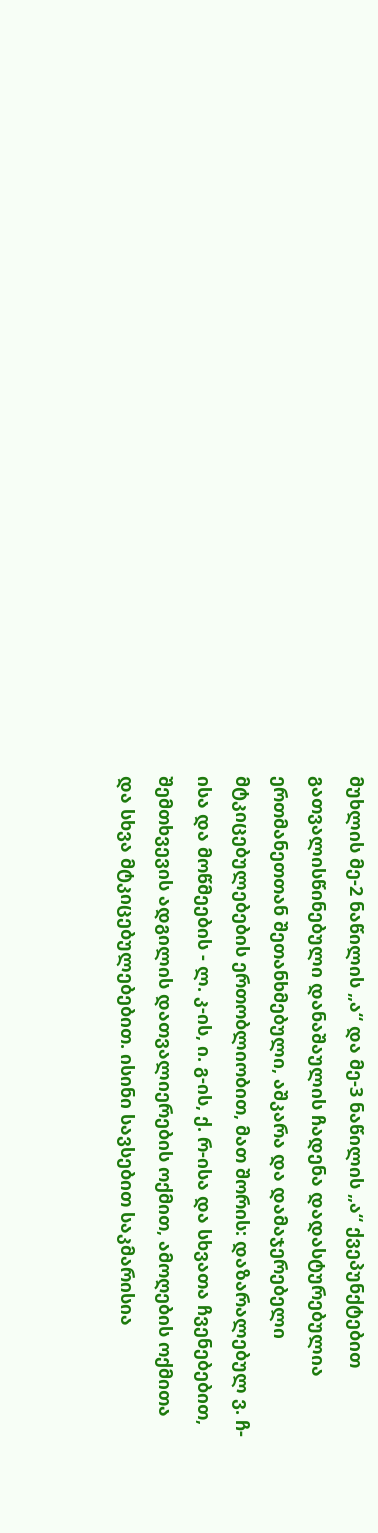მუხლის მე-2 ნაწილის „ა“ და მე-3 ნაწილის „ა“ ქვეპუნქტებით გათვალისწინებული დანაშაულის ჩადენა დადასტურებულია ერთმანეთთან შეთანხმებული, აშკარა და დამაჯერებელი მტკიცებულებების ერთობლიობით, მათ შორის: დაზარალებულ ვ. ჩ-ისა და მოწმეების - ლ. კ-ის, ი. გ-ის, ქ. რ-ისა და სხვათა ჩვენებებით, შემთხვევის ადგილის დათვალიერების ოქმით, ამოღების ოქმითა და სხვა მტკიცებულებებით. ისინი სავსებით საკმარისია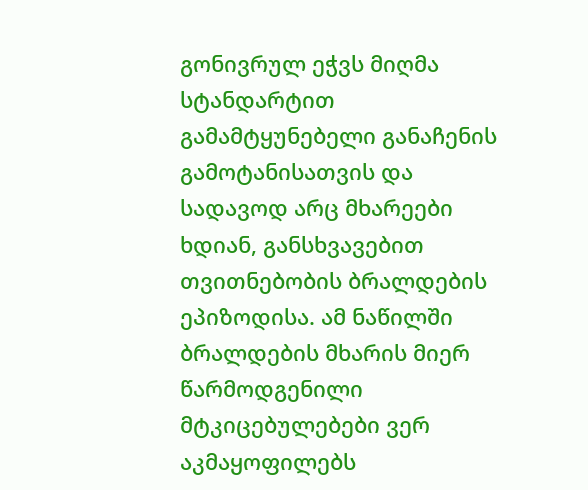გონივრულ ეჭვს მიღმა სტანდარტით გამამტყუნებელი განაჩენის გამოტანისათვის და სადავოდ არც მხარეები ხდიან, განსხვავებით თვითნებობის ბრალდების ეპიზოდისა. ამ ნაწილში ბრალდების მხარის მიერ წარმოდგენილი მტკიცებულებები ვერ აკმაყოფილებს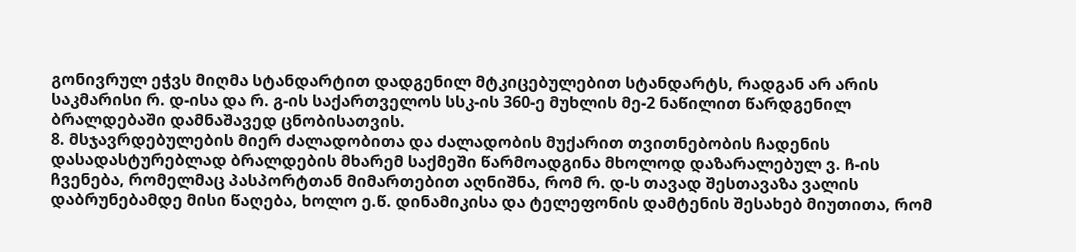გონივრულ ეჭვს მიღმა სტანდარტით დადგენილ მტკიცებულებით სტანდარტს, რადგან არ არის საკმარისი რ. დ-ისა და რ. გ-ის საქართველოს სსკ-ის 360-ე მუხლის მე-2 ნაწილით წარდგენილ ბრალდებაში დამნაშავედ ცნობისათვის.
8. მსჯავრდებულების მიერ ძალადობითა და ძალადობის მუქარით თვითნებობის ჩადენის დასადასტურებლად ბრალდების მხარემ საქმეში წარმოადგინა მხოლოდ დაზარალებულ ვ. ჩ-ის ჩვენება, რომელმაც პასპორტთან მიმართებით აღნიშნა, რომ რ. დ-ს თავად შესთავაზა ვალის დაბრუნებამდე მისი წაღება, ხოლო ე.წ. დინამიკისა და ტელეფონის დამტენის შესახებ მიუთითა, რომ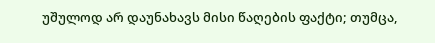უშულოდ არ დაუნახავს მისი წაღების ფაქტი; თუმცა,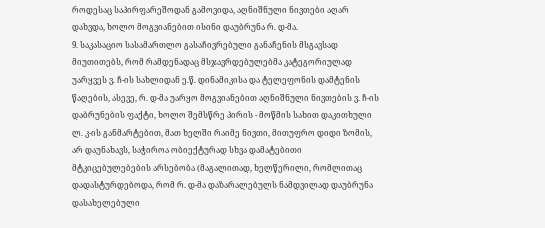როდესაც საპირფარეშოდან გამოვიდა, აღნიშნული ნივთები აღარ დახვდა, ხოლო მოგვიანებით ისინი დაუბრუნა რ. დ-მა.
9. საკასაციო სასამართლო გასაჩივრებული განაჩენის მსგავსად მიუთითებს, რომ რამდენადაც მსჯავრდებულებმა კატეგორიულად უარყვეს ვ. ჩ-ის სახლიდან ე.წ. დინამიკისა და ტელეფონის დამტენის წაღების, ასევე, რ. დ-მა უარყო მოგვიანებით აღნიშნული ნივთების ვ. ჩ-ის დაბრუნების ფაქტი, ხოლო შემსწრე პირის - მოწმის სახით დაკითხული ლ. კ-ის განმარტებით, მათ ხელში რაიმე ნივთი, მითუფრო დიდი ზომის, არ დაუნახავს, საჭიროა ობიექტურად სხვა დამატებითი მტკიცებულებების არსებობა (მაგალითად, ხელწერილი, რომლითაც დადასტურდებოდა, რომ რ. დ-მა დაზარალებულს ნამდვილად დაუბრუნა დასახელებული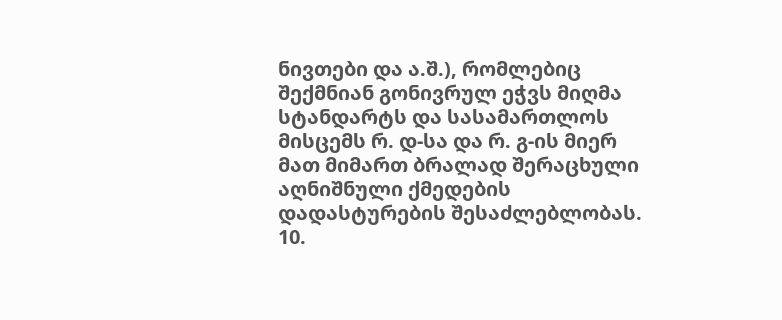ნივთები და ა.შ.), რომლებიც შექმნიან გონივრულ ეჭვს მიღმა სტანდარტს და სასამართლოს მისცემს რ. დ-სა და რ. გ-ის მიერ მათ მიმართ ბრალად შერაცხული აღნიშნული ქმედების დადასტურების შესაძლებლობას.
10.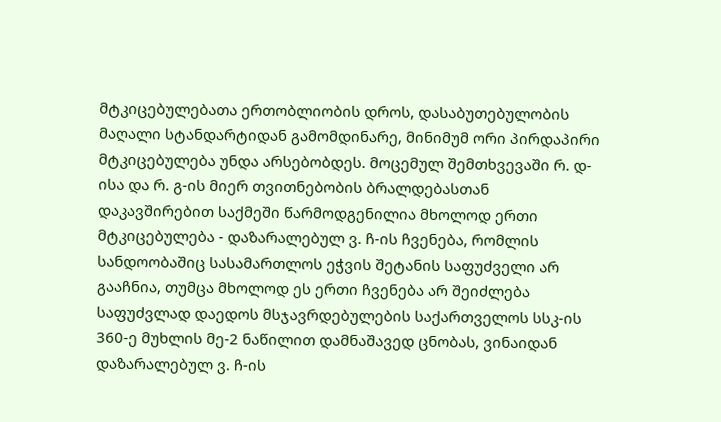მტკიცებულებათა ერთობლიობის დროს, დასაბუთებულობის მაღალი სტანდარტიდან გამომდინარე, მინიმუმ ორი პირდაპირი მტკიცებულება უნდა არსებობდეს. მოცემულ შემთხვევაში რ. დ-ისა და რ. გ-ის მიერ თვითნებობის ბრალდებასთან დაკავშირებით საქმეში წარმოდგენილია მხოლოდ ერთი მტკიცებულება - დაზარალებულ ვ. ჩ-ის ჩვენება, რომლის სანდოობაშიც სასამართლოს ეჭვის შეტანის საფუძველი არ გააჩნია, თუმცა მხოლოდ ეს ერთი ჩვენება არ შეიძლება საფუძვლად დაედოს მსჯავრდებულების საქართველოს სსკ-ის 360-ე მუხლის მე-2 ნაწილით დამნაშავედ ცნობას, ვინაიდან დაზარალებულ ვ. ჩ-ის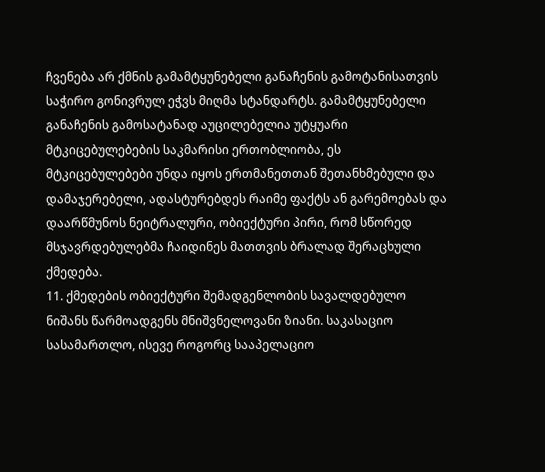ჩვენება არ ქმნის გამამტყუნებელი განაჩენის გამოტანისათვის საჭირო გონივრულ ეჭვს მიღმა სტანდარტს. გამამტყუნებელი განაჩენის გამოსატანად აუცილებელია უტყუარი მტკიცებულებების საკმარისი ერთობლიობა, ეს მტკიცებულებები უნდა იყოს ერთმანეთთან შეთანხმებული და დამაჯერებელი, ადასტურებდეს რაიმე ფაქტს ან გარემოებას და დაარწმუნოს ნეიტრალური, ობიექტური პირი, რომ სწორედ მსჯავრდებულებმა ჩაიდინეს მათთვის ბრალად შერაცხული ქმედება.
11. ქმედების ობიექტური შემადგენლობის სავალდებულო ნიშანს წარმოადგენს მნიშვნელოვანი ზიანი. საკასაციო სასამართლო, ისევე როგორც სააპელაციო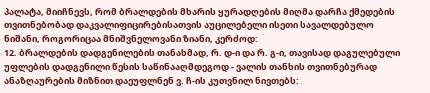პალატა, მიიჩნევს, რომ ბრალდების მხარის ყურადღების მიღმა დარჩა ქმედების თვითნებობად დაკვალიფიცირებისათვის აუცილებელი ისეთი სავალდებულო ნიშანი, როგორიცაა მნიშვნელოვანი ზიანი, კერძოდ:
12. ბრალდების დადგენილების თანახმად, რ. დ-ი და რ. გ-ი, თავისად დაგულებული უფლების დადგენილი წესის საწინააღმდეგოდ - ვალის თანხის თვითნებურად ანაზღაურების მიზნით დაეუფლნენ ვ. ჩ-ის კუთვნილ ნივთებს: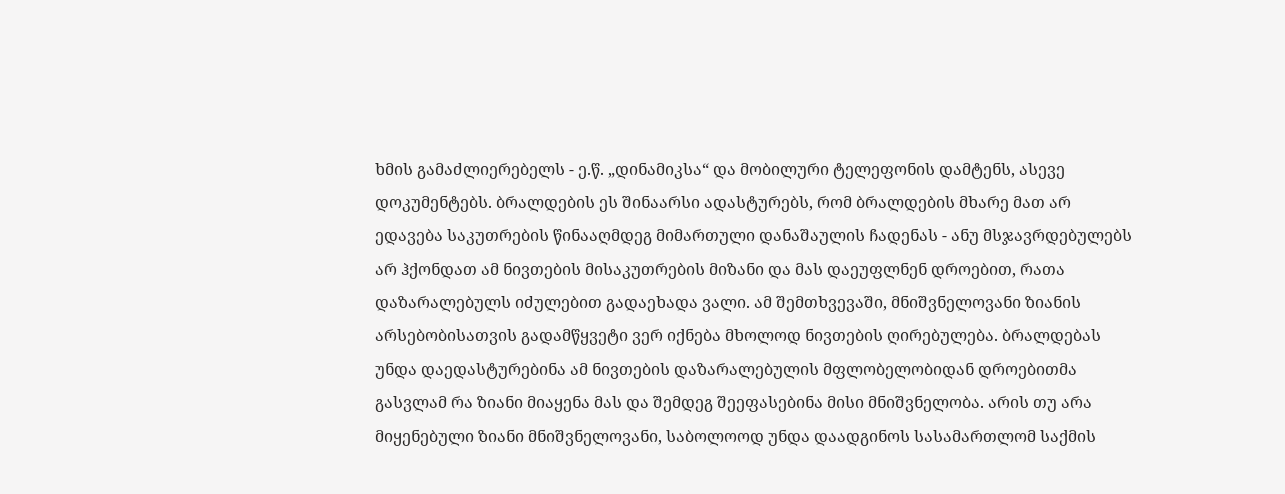ხმის გამაძლიერებელს - ე.წ. „დინამიკსა“ და მობილური ტელეფონის დამტენს, ასევე დოკუმენტებს. ბრალდების ეს შინაარსი ადასტურებს, რომ ბრალდების მხარე მათ არ ედავება საკუთრების წინააღმდეგ მიმართული დანაშაულის ჩადენას - ანუ მსჯავრდებულებს არ ჰქონდათ ამ ნივთების მისაკუთრების მიზანი და მას დაეუფლნენ დროებით, რათა დაზარალებულს იძულებით გადაეხადა ვალი. ამ შემთხვევაში, მნიშვნელოვანი ზიანის არსებობისათვის გადამწყვეტი ვერ იქნება მხოლოდ ნივთების ღირებულება. ბრალდებას უნდა დაედასტურებინა ამ ნივთების დაზარალებულის მფლობელობიდან დროებითმა გასვლამ რა ზიანი მიაყენა მას და შემდეგ შეეფასებინა მისი მნიშვნელობა. არის თუ არა მიყენებული ზიანი მნიშვნელოვანი, საბოლოოდ უნდა დაადგინოს სასამართლომ საქმის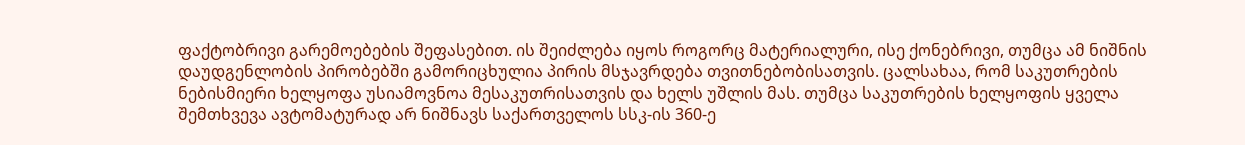ფაქტობრივი გარემოებების შეფასებით. ის შეიძლება იყოს როგორც მატერიალური, ისე ქონებრივი, თუმცა ამ ნიშნის დაუდგენლობის პირობებში გამორიცხულია პირის მსჯავრდება თვითნებობისათვის. ცალსახაა, რომ საკუთრების ნებისმიერი ხელყოფა უსიამოვნოა მესაკუთრისათვის და ხელს უშლის მას. თუმცა საკუთრების ხელყოფის ყველა შემთხვევა ავტომატურად არ ნიშნავს საქართველოს სსკ-ის 360-ე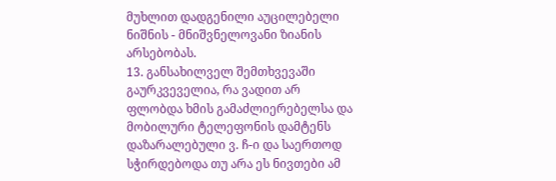მუხლით დადგენილი აუცილებელი ნიშნის - მნიშვნელოვანი ზიანის არსებობას.
13. განსახილველ შემთხვევაში გაურკვეველია, რა ვადით არ ფლობდა ხმის გამაძლიერებელსა და მობილური ტელეფონის დამტენს დაზარალებული ვ. ჩ-ი და საერთოდ სჭირდებოდა თუ არა ეს ნივთები ამ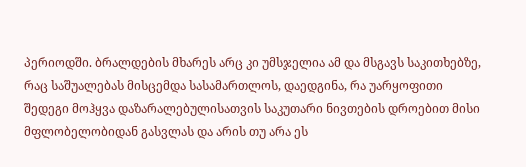პერიოდში. ბრალდების მხარეს არც კი უმსჯელია ამ და მსგავს საკითხებზე, რაც საშუალებას მისცემდა სასამართლოს, დაედგინა, რა უარყოფითი შედეგი მოჰყვა დაზარალებულისათვის საკუთარი ნივთების დროებით მისი მფლობელობიდან გასვლას და არის თუ არა ეს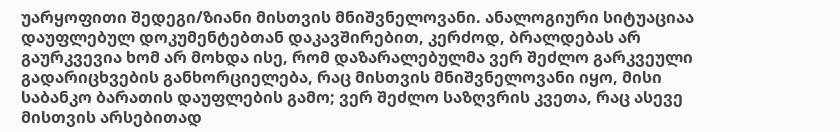უარყოფითი შედეგი/ზიანი მისთვის მნიშვნელოვანი. ანალოგიური სიტუაციაა დაუფლებულ დოკუმენტებთან დაკავშირებით, კერძოდ, ბრალდებას არ გაურკვევია ხომ არ მოხდა ისე, რომ დაზარალებულმა ვერ შეძლო გარკვეული გადარიცხვების განხორციელება, რაც მისთვის მნიშვნელოვანი იყო, მისი საბანკო ბარათის დაუფლების გამო; ვერ შეძლო საზღვრის კვეთა, რაც ასევე მისთვის არსებითად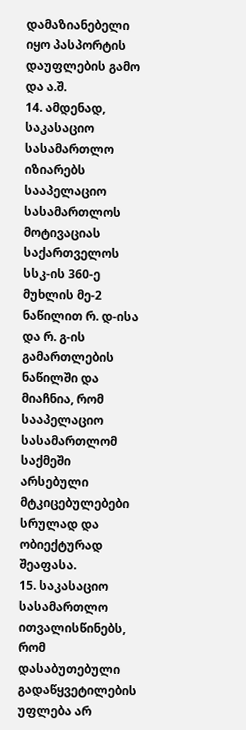დამაზიანებელი იყო პასპორტის დაუფლების გამო და ა.შ.
14. ამდენად, საკასაციო სასამართლო იზიარებს სააპელაციო სასამართლოს მოტივაციას საქართველოს სსკ-ის 360-ე მუხლის მე-2 ნაწილით რ. დ-ისა და რ. გ-ის გამართლების ნაწილში და მიაჩნია, რომ სააპელაციო სასამართლომ საქმეში არსებული მტკიცებულებები სრულად და ობიექტურად შეაფასა.
15. საკასაციო სასამართლო ითვალისწინებს, რომ დასაბუთებული გადაწყვეტილების უფლება არ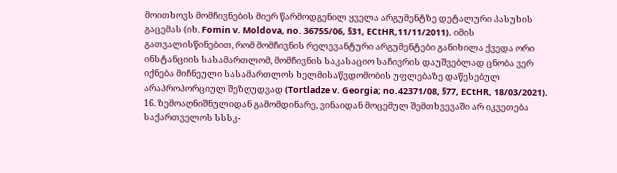მოითხოვს მომჩივნების მიერ წარმოდგენილ ყველა არგუმენტზე დეტალური პასუხის გაცემას (იხ. Fomin v. Moldova, no. 36755/06, §31, ECtHR,11/11/2011). იმის გათვალისწინებით, რომ მომჩივნის რელევანტური არგუმენტები განიხილა ქვედა ორი ინსტანციის სასამართლომ, მომჩივნის საკასაციო საჩივრის დაუშვებლად ცნობა ვერ იქნება მიჩნეული სასამართლოს ხელმისაწვდომობის უფლებაზე დაწესებულ არაპროპორციულ შეზღუდვად (Tortladze v. Georgia; no.42371/08, §77, ECtHR, 18/03/2021).
16. ზემოაღნიშნულიდან გამომდინარე, ვინაიდან მოცემულ შემთხვევაში არ იკვეთება საქართველოს სსსკ-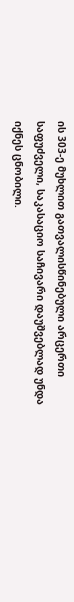ის 303-ე მუხლით გათვალისწინებული არცერთი საფუძველი, საკასაციო საჩივარი დაუშვებლად უნდა იქნეს ცნობილი.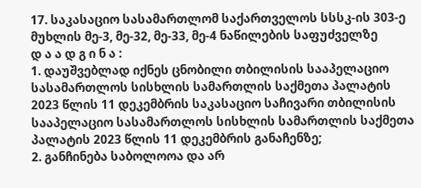17. საკასაციო სასამართლომ საქართველოს სსსკ-ის 303-ე მუხლის მე-3, მე-32, მე-33, მე-4 ნაწილების საფუძველზე
დ ა ა დ გ ი ნ ა :
1. დაუშვებლად იქნეს ცნობილი თბილისის სააპელაციო სასამართლოს სისხლის სამართლის საქმეთა პალატის 2023 წლის 11 დეკემბრის საკასაციო საჩივარი თბილისის სააპელაციო სასამართლოს სისხლის სამართლის საქმეთა პალატის 2023 წლის 11 დეკემბრის განაჩენზე;
2. განჩინება საბოლოოა და არ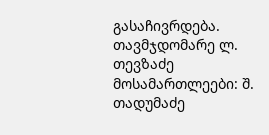გასაჩივრდება.
თავმჯდომარე ლ. თევზაძე
მოსამართლეები: შ. თადუმაძე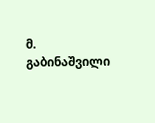მ. გაბინაშვილი